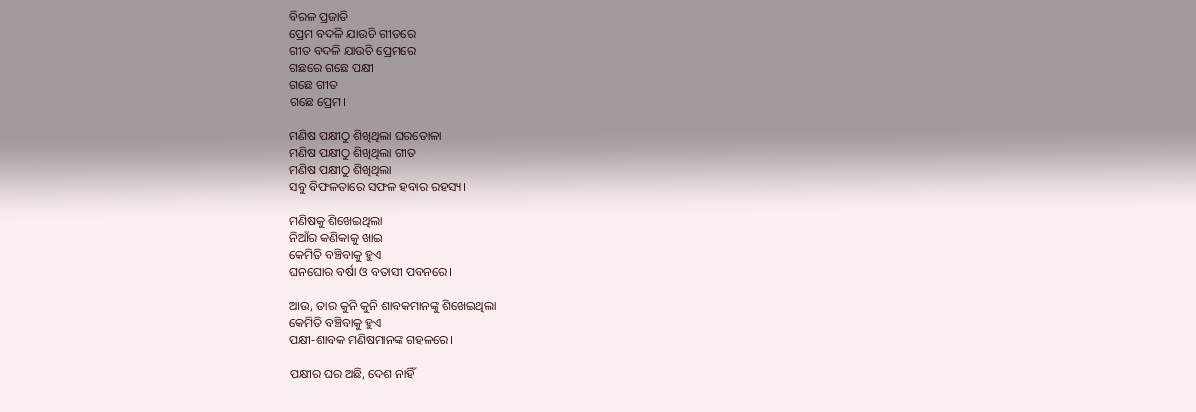ବିରଳ ପ୍ରଜାତି
ପ୍ରେମ ବଦଳି ଯାଉଚି ଗୀତରେ
ଗୀତ ବଦଳି ଯାଉଚି ପ୍ରେମରେ
ଗଛରେ ଗଛେ ପକ୍ଷୀ
ଗଛେ ଗୀତ
ଗଛେ ପ୍ରେମ।

ମଣିଷ ପକ୍ଷୀଠୁ ଶିଖିଥିଲା ଘରତୋଳା
ମଣିଷ ପକ୍ଷୀଠୁ ଶିଖିଥିଲା ଗୀତ
ମଣିଷ ପକ୍ଷୀଠୁ ଶିଖିଥିଲା
ସବୁ ବିଫଳତାରେ ସଫଳ ହବାର ରହସ୍ୟ।

ମଣିଷକୁ ଶିଖେଇଥିଲା
ନିଆଁର କଣିକାକୁ ଖାଇ
କେମିତି ବଞ୍ଚିବାକୁ ହୁଏ
ଘନଘୋର ବର୍ଷା ଓ ବତାସୀ ପବନରେ।

ଆଉ, ତାର କୁନି କୁନି ଶାବକମାନଙ୍କୁ ଶିଖେଇଥିଲା
କେମିତି ବଞ୍ଚିବାକୁ ହୁଏ
ପକ୍ଷୀ-ଶାବକ ମଣିଷମାନଙ୍କ ଗହଳରେ।

ପକ୍ଷୀର ଘର ଅଛି, ଦେଶ ନାହିଁ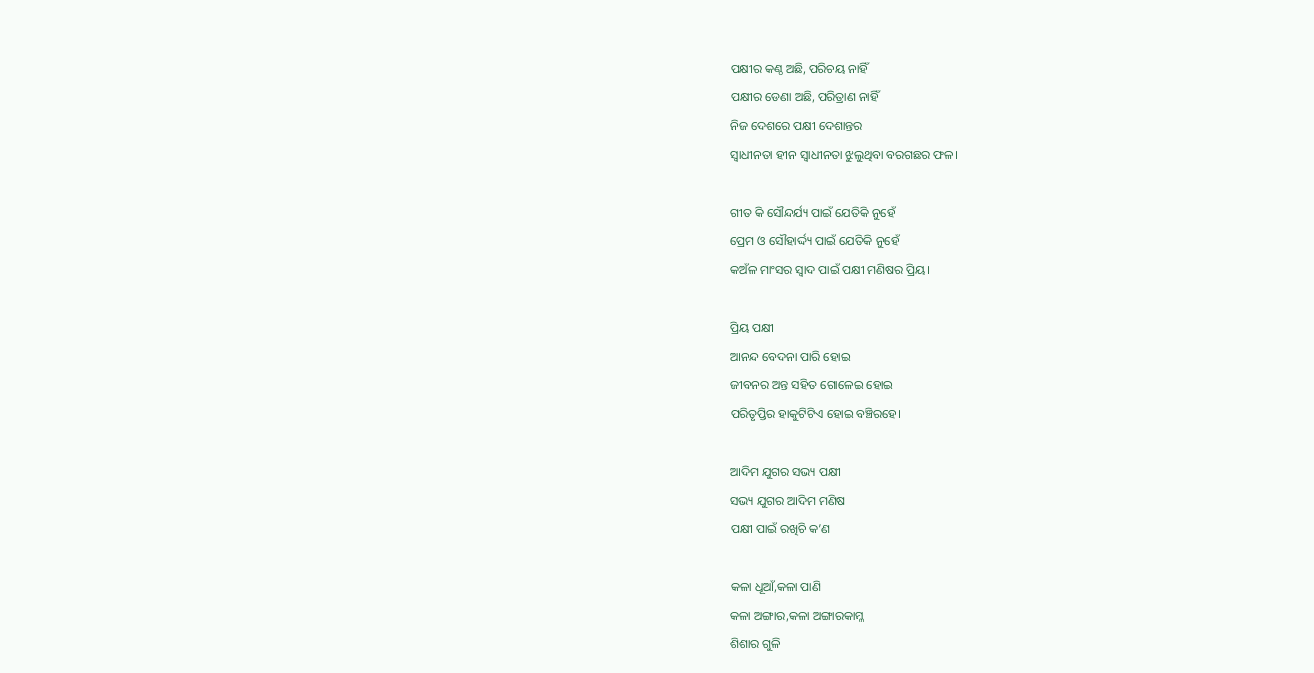ପକ୍ଷୀର କଣ୍ଠ ଅଛି, ପରିଚୟ ନାହିଁ
ପକ୍ଷୀର ଡେଣା ଅଛି, ପରିତ୍ରାଣ ନାହିଁ
ନିଜ ଦେଶରେ ପକ୍ଷୀ ଦେଶାନ୍ତର
ସ୍ବାଧୀନତା ହୀନ ସ୍ବାଧୀନତା ଝୁଲୁଥିବା ବରଗଛର ଫଳ।

ଗୀତ କି ସୌନ୍ଦର୍ଯ୍ୟ ପାଇଁ ଯେତିକି ନୁହେଁ
ପ୍ରେମ ଓ ସୌହାର୍ଦ୍ଦ୍ୟ ପାଇଁ ଯେତିକି ନୁହେଁ
କଅଁଳ ମାଂସର ସ୍ବାଦ ପାଇଁ ପକ୍ଷୀ ମଣିଷର ପ୍ରିୟ।

ପ୍ରିୟ ପକ୍ଷୀ
ଆନନ୍ଦ ବେଦନା ପାରି ହୋଇ
ଜୀବନର ଅନ୍ତ ସହିତ ଗୋଳେଇ ହୋଇ
ପରିତୃପ୍ତିର ହାକୁଟିଟିଏ ହୋଇ ବଞ୍ଚିରହେ।

ଆଦିମ ଯୁଗର ସଭ୍ୟ ପକ୍ଷୀ
ସଭ୍ୟ ଯୁଗର ଆଦିମ ମଣିଷ
ପକ୍ଷୀ ପାଇଁ ରଖିଚି କ’ଣ

କଳା ଧୂଆଁ,କଳା ପାଣି
କଳା ଅଙ୍ଗାର,କଳା ଅଙ୍ଗାରକାମ୍ଳ
ଶିଶାର ଗୁଳି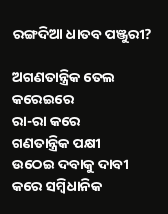ରଙ୍ଗଦିଆ ଧାତବ ପଞ୍ଜୁରୀ?

ଅଗଣତାନ୍ତ୍ରିକ ତେଲ କରେଇରେ
ରା-ରା କରେ
ଗଣତାନ୍ତ୍ରିକ ପକ୍ଷୀ
ଉଠେଇ ଦବାକୁ ଦାବୀ କରେ ସମ୍ବିଧାନିକ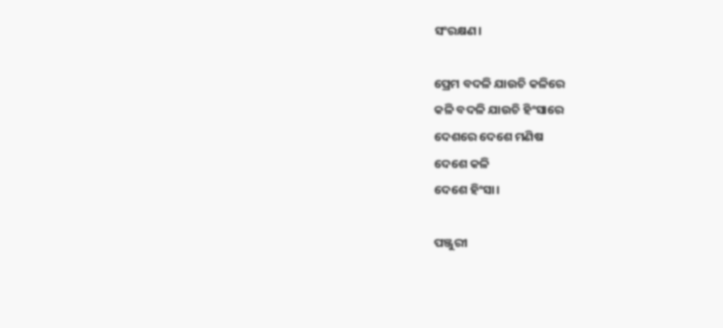ସଂରକ୍ଷଣ।

ପ୍ରେମ ବଦଳି ଯାଉଚି କଳିରେ
କଳି ବଦଳି ଯାଉଚି ହିଂସାରେ
ଦେଶରେ ଦେଶେ ମଣିଷ
ଦେଶେ କଳି
ଦେଶେ ହିଂସା।

ପଞ୍ଜୁରୀ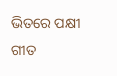ଭିତରେ ପକ୍ଷୀ ଗୀତ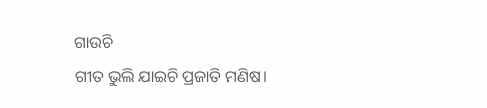ଗାଉଚି
ଗୀତ ଭୁଲି ଯାଇଚି ପ୍ରଜାତି ମଣିଷ।